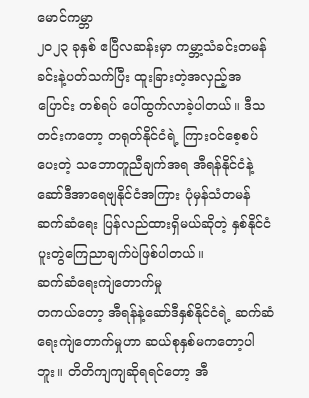မောင်ကမ္ဘာ
၂၀၂၃ ခုနှစ် ဧပြီလဆန်းမှာ ကမ္ဘာ့သံခင်းတမန် ခင်းနဲ့ပတ်သက်ပြီး ထူးခြားတဲ့အလှည့်အပြောင်း တစ်ရပ် ပေါ်ထွက်လာခဲ့ပါတယ်။ ဒီသတင်းကတော့ တရုတ်နိုင်ငံရဲ့ ကြားဝင်စေ့စပ်ပေးတဲ့ သဘောတူညီချက်အရ အီရန်နိုင်ငံနဲ့ ဆော်ဒီအာရေဗျနိုင်ငံအကြား ပုံမှန်သံတမန်ဆက်ဆံရေး ပြန်လည်ထားရှိမယ်ဆိုတဲ့ နှစ်နိုင်ငံ ပူးတွဲကြေညာချက်ပဲဖြစ်ပါတယ်။
ဆက်ဆံရေးကျဲတောက်မှု
တကယ်တော့ အီရန်နဲ့ဆော်ဒီနှစ်နိုင်ငံရဲ့ ဆက်ဆံရေးကျဲတောက်မှုဟာ ဆယ်စုနှစ်မကတော့ပါဘူး။ တိတိကျကျဆိုရရင်တော့ အီ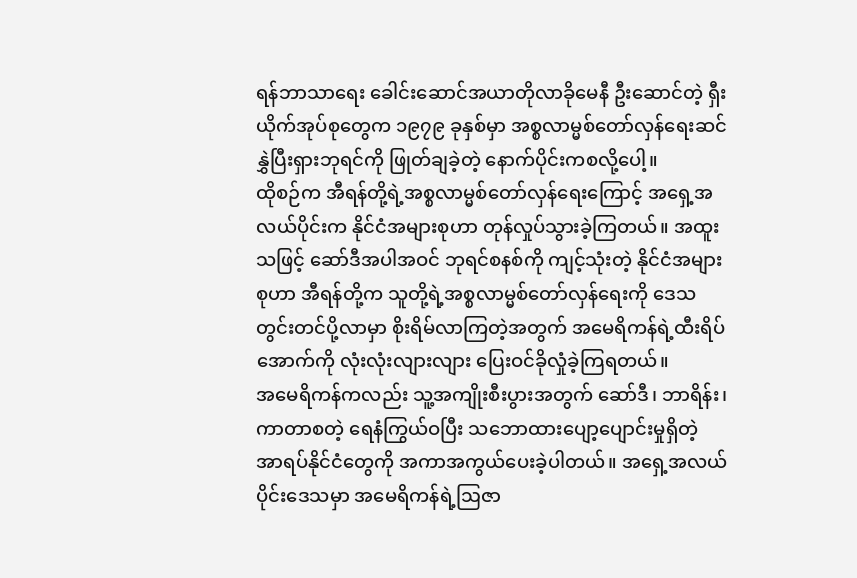ရန်ဘာသာရေး ခေါင်းဆောင်အယာတိုလာခိုမေနီ ဦးဆောင်တဲ့ ရှီးယိုက်အုပ်စုတွေက ၁၉၇၉ ခုနှစ်မှာ အစ္စလာမ္မစ်တော်လှန်ရေးဆင်နွှဲပြီးရှားဘုရင်ကို ဖြုတ်ချခဲ့တဲ့ နောက်ပိုင်းကစလို့ပေါ့။
ထိုစဉ်က အီရန်တို့ရဲ့အစ္စလာမ္မစ်တော်လှန်ရေးကြောင့် အရှေ့အလယ်ပိုင်းက နိုင်ငံအများစုဟာ တုန်လှုပ်သွားခဲ့ကြတယ်။ အထူးသဖြင့် ဆော်ဒီအပါအဝင် ဘုရင်စနစ်ကို ကျင့်သုံးတဲ့ နိုင်ငံအများစုဟာ အီရန်တို့က သူတို့ရဲ့အစ္စလာမ္မစ်တော်လှန်ရေးကို ဒေသတွင်းတင်ပို့လာမှာ စိုးရိမ်လာကြတဲ့အတွက် အမေရိကန်ရဲ့ထီးရိပ်အောက်ကို လုံးလုံးလျားလျား ပြေးဝင်ခိုလှုံခဲ့ကြရတယ်။
အမေရိကန်ကလည်း သူ့အကျိုးစီးပွားအတွက် ဆော်ဒီ၊ ဘာရိန်း၊ ကာတာစတဲ့ ရေနံကြွယ်ဝပြီး သဘောထားပျော့ပျောင်းမှုရှိတဲ့ အာရပ်နိုင်ငံတွေကို အကာအကွယ်ပေးခဲ့ပါတယ်။ အရှေ့အလယ်ပိုင်းဒေသမှာ အမေရိကန်ရဲ့ဩဇာ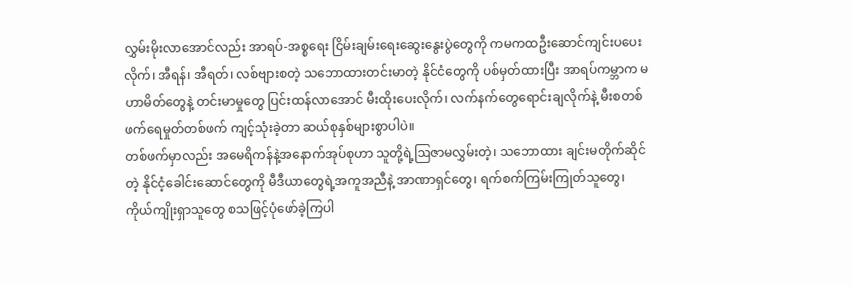လွှမ်းမိုးလာအောင်လည်း အာရပ်-အစ္စရေး ငြိမ်းချမ်းရေးဆွေးနွေးပွဲတွေကို ကမကထဦးဆောင်ကျင်းပပေးလိုက်၊ အီရန်၊ အီရတ်၊ လစ်ဗျားစတဲ့ သဘောထားတင်းမာတဲ့ နိုင်ငံတွေကို ပစ်မှတ်ထားပြီး အာရပ်ကမ္ဘာက မဟာမိတ်တွေနဲ့ တင်းမာမှုတွေ ပြင်းထန်လာအောင် မီးထိုးပေးလိုက်၊ လက်နက်တွေရောင်းချလိုက်နဲ့ မီးစတစ်ဖက်ရေမှုတ်တစ်ဖက် ကျင့်သုံးခဲ့တာ ဆယ်စုနှစ်များစွာပါပဲ။
တစ်ဖက်မှာလည်း အမေရိကန်နဲ့အနောက်အုပ်စုဟာ သူတို့ရဲ့ဩဇာမလွှမ်းတဲ့၊ သဘောထား ချင်းမတိုက်ဆိုင်တဲ့ နိုင်ငံ့ခေါင်းဆောင်တွေကို မီဒီယာတွေရဲ့အကူအညီနဲ့ အာဏာရှင်တွေ၊ ရက်စက်ကြမ်းကြုတ်သူတွေ၊ ကိုယ်ကျိုးရှာသူတွေ စသဖြင့်ပုံဖော်ခဲ့ကြပါ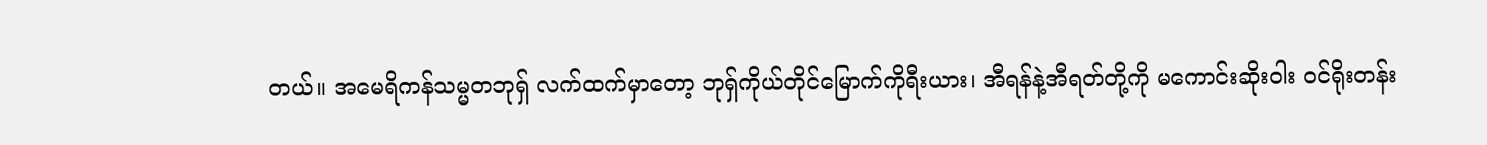တယ်။ အမေရိကန်သမ္မတဘုရှ် လက်ထက်မှာတော့ ဘုရှ်ကိုယ်တိုင်မြောက်ကိုရီးယား၊ အီရန်နဲ့အီရတ်တို့ကို မကောင်းဆိုးဝါး ဝင်ရိုးတန်း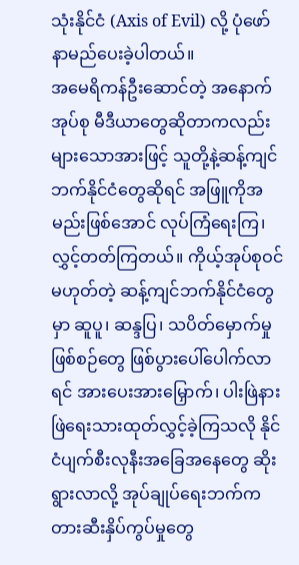သုံးနိုင်ငံ (Axis of Evil) လို့ ပုံဖော်နာမည်ပေးခဲ့ပါတယ်။
အမေရိကန်ဦးဆောင်တဲ့ အနောက်အုပ်စု မီဒီယာတွေဆိုတာကလည်း များသောအားဖြင့် သူတို့နဲ့ဆန့်ကျင်ဘက်နိုင်ငံတွေဆိုရင် အဖြူကိုအမည်းဖြစ်အောင် လုပ်ကြံရေးကြ၊ လွှင့်တတ်ကြတယ်။ ကိုယ့်အုပ်စုဝင်မဟုတ်တဲ့ ဆန့်ကျင်ဘက်နိုင်ငံတွေမှာ ဆူပူ၊ ဆန္ဒပြ၊ သပိတ်မှောက်မှုဖြစ်စဉ်တွေ ဖြစ်ပွားပေါ်ပေါက်လာရင် အားပေးအားမြှောက်၊ ပါးဖြဲနားဖြဲရေးသားထုတ်လွှင့်ခဲ့ကြသလို နိုင်ငံပျက်စီးလုနီးအခြေအနေတွေ ဆိုးရွားလာလို့ အုပ်ချုပ်ရေးဘက်က တားဆီးနှိပ်ကွပ်မှုတွေ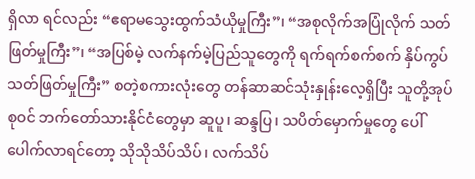ရှိလာ ရင်လည်း “ဧရာမသွေးထွက်သံယိုမှုကြီး”၊ “အစုလိုက်အပြုံလိုက် သတ်ဖြတ်မှုကြီး”၊ “အပြစ်မဲ့ လက်နက်မဲ့ပြည်သူတွေကို ရက်ရက်စက်စက် နှိပ်ကွပ်သတ်ဖြတ်မှုကြီး” စတဲ့စကားလုံးတွေ တန်ဆာဆင်သုံးနှုန်းလေ့ရှိပြီး သူတို့အုပ်စုဝင် ဘက်တော်သားနိုင်ငံတွေမှာ ဆူပူ၊ ဆန္ဒပြ၊ သပိတ်မှောက်မှုတွေ ပေါ်ပေါက်လာရင်တော့ သိုသိုသိပ်သိပ်၊ လက်သိပ်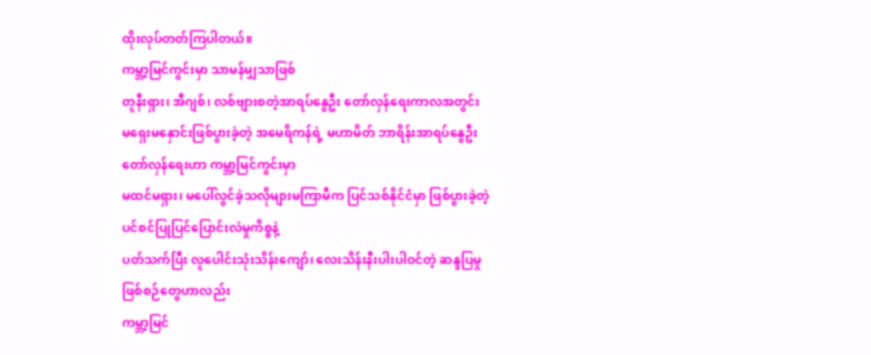ထိုးလုပ်တတ်ကြပါတယ်။
ကမ္ဘာ့မြင်ကွင်းမှာ သာမန်မျှသာဖြစ်
တူနီးရှား၊ အီဂျစ်၊ လစ်ဗျားစတဲ့အာရပ်နွေဦး တော်လှန်ရေးကာလအတွင်း
မရှေးမနှောင်းဖြစ်ပွားခဲ့တဲ့ အမေရိကန်ရဲ့ မဟာမိတ် ဘာရိန်းအာရပ်နွေဦးတော်လှန်ရေးဟာ ကမ္ဘာ့မြင်ကွင်းမှာ
မထင်မရှား၊ မပေါ်လွင်ခဲ့သလိုများမကြာမီက ပြင်သစ်နိုင်ငံမှာ ဖြစ်ပွားခဲ့တဲ့ ပင်စင်ပြုပြင်ပြောင်းလဲမှုကိစ္စနဲ့
ပတ်သက်ပြီး လူပေါင်းသုံးသိန်းကျော်၊ လေးသိန်းနီးပါးပါဝင်တဲ့ ဆန္ဒပြမှုဖြစ်စဉ်တွေဟာလည်း
ကမ္ဘာ့မြင်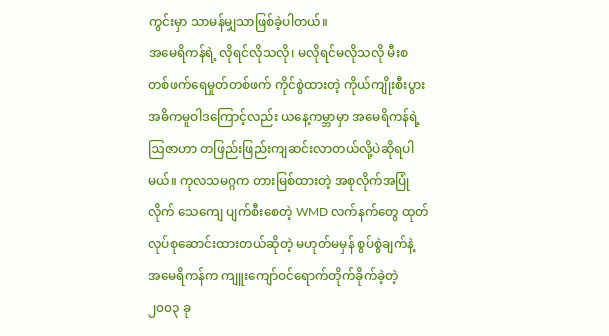ကွင်းမှာ သာမန်မျှသာဖြစ်ခဲ့ပါတယ်။
အမေရိကန်ရဲ့ လိုရင်လိုသလို၊ မလိုရင်မလိုသလို မီးစတစ်ဖက်ရေမှုတ်တစ်ဖက် ကိုင်စွဲထားတဲ့ ကိုယ်ကျိုးစီးပွား အဓိကမူဝါဒကြောင့်လည်း ယနေ့ကမ္ဘာမှာ အမေရိကန်ရဲ့ဩဇာဟာ တဖြည်းဖြည်းကျဆင်းလာတယ်လို့ပဲဆိုရပါမယ်။ ကုလသမဂ္ဂက တားမြစ်ထားတဲ့ အစုလိုက်အပြုံလိုက် သေကျေ ပျက်စီးစေတဲ့ WMD လက်နက်တွေ ထုတ်လုပ်စုဆောင်းထားတယ်ဆိုတဲ့ မဟုတ်မမှန် စွပ်စွဲချက်နဲ့ အမေရိကန်က ကျူးကျော်ဝင်ရောက်တိုက်ခိုက်ခဲ့တဲ့ ၂၀၀၃ ခု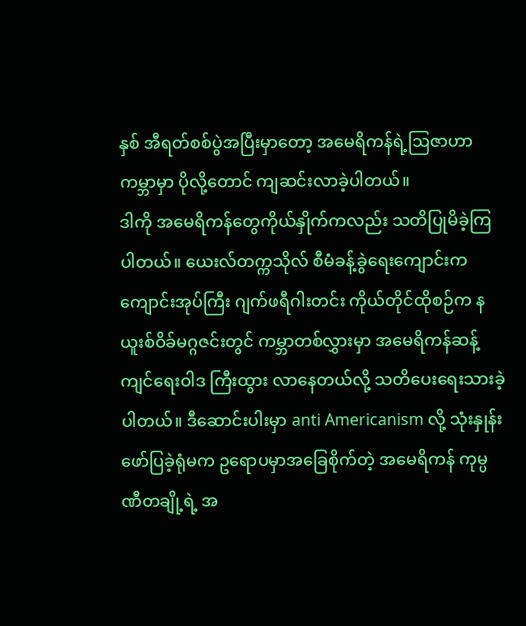နှစ် အီရတ်စစ်ပွဲအပြီးမှာတော့ အမေရိကန်ရဲ့ဩဇာဟာ ကမ္ဘာမှာ ပိုလို့တောင် ကျဆင်းလာခဲ့ပါတယ်။
ဒါကို အမေရိကန်တွေကိုယ်နှိုက်ကလည်း သတိပြုမိခဲ့ကြပါတယ်။ ယေးလ်တက္ကသိုလ် စီမံခန့်ခွဲရေးကျောင်းက ကျောင်းအုပ်ကြီး ဂျက်ဖရီဂါးတင်း ကိုယ်တိုင်ထိုစဉ်က နယူးစ်ဝိခ်မဂ္ဂဇင်းတွင် ကမ္ဘာတစ်လွှားမှာ အမေရိကန်ဆန့်ကျင်ရေးဝါဒ ကြီးထွား လာနေတယ်လို့ သတိပေးရေးသားခဲ့ပါတယ်။ ဒီဆောင်းပါးမှာ anti Americanism လို့ သုံးနှုန်း ဖော်ပြခဲ့ရုံမက ဥရောပမှာအခြေစိုက်တဲ့ အမေရိကန် ကုမ္ပဏီတချို့ရဲ့ အ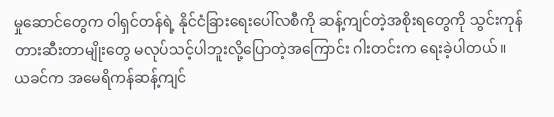မှုဆောင်တွေက ဝါရှင်တန်ရဲ့ နိုင်ငံခြားရေးပေါ်လစီကို ဆန့်ကျင်တဲ့အစိုးရတွေကို သွင်းကုန်တားဆီးတာမျိုးတွေ မလုပ်သင့်ပါဘူးလို့ပြောတဲ့အကြောင်း ဂါးတင်းက ရေးခဲ့ပါတယ်။
ယခင်က အမေရိကန်ဆန့်ကျင်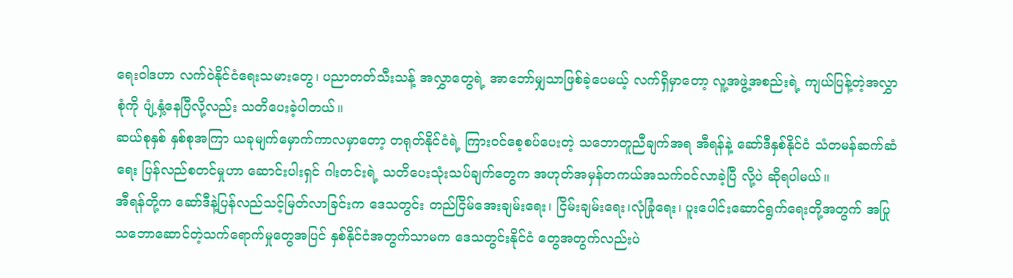ရေးဝါဒဟာ လက်ဝဲနိုင်ငံရေးသမားတွေ၊ ပညာတတ်သီးသန့် အလွှာတွေရဲ့ အာဘော်မျှသာဖြစ်ခဲ့ပေမယ့် လက်ရှိမှာတော့ လူ့အဖွဲ့အစည်းရဲ့ ကျယ်ပြန့်တဲ့အလွှာစုံကို ပျံ့နှံ့နေပြီလို့လည်း သတိပေးခဲ့ပါတယ်။
ဆယ်စုနှစ် နှစ်စုအကြာ ယခုမျက်မှောက်ကာလမှာတော့ တရုတ်နိုင်ငံရဲ့ ကြားဝင်စေ့စပ်ပေးတဲ့ သဘောတူညီချက်အရ အီရန်နဲ့ ဆော်ဒီနှစ်နိုင်ငံ သံတမန်ဆက်ဆံရေး ပြန်လည်စတင်မှုဟာ ဆောင်းပါးရှင် ဂါးတင်းရဲ့ သတိပေးသုံးသပ်ချက်တွေက အဟုတ်အမှန်တကယ်အသက်ဝင်လာခဲ့ပြီ လို့ပဲ ဆိုရပါမယ်။
အီရန်တို့က ဆော်ဒီနဲ့ပြန်လည်သင့်မြတ်လာခြင်းက ဒေသတွင်း တည်ငြိမ်အေးချမ်းရေး၊ ငြိမ်းချမ်းရေး၊လုံခြုံရေး၊ ပူးပေါင်းဆောင်ရွက်ရေးတို့အတွက် အပြုသဘောဆောင်တဲ့သက်ရောက်မှုတွေအပြင် နှစ်နိုင်ငံအတွက်သာမက ဒေသတွင်းနိုင်ငံ တွေအတွက်လည်းပဲ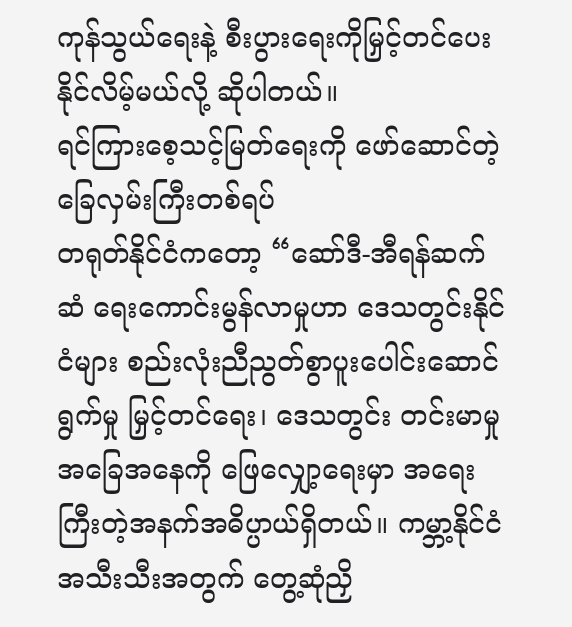ကုန်သွယ်ရေးနဲ့ စီးပွားရေးကိုမြှင့်တင်ပေးနိုင်လိမ့်မယ်လို့ ဆိုပါတယ်။
ရင်ကြားစေ့သင့်မြတ်ရေးကို ဖော်ဆောင်တဲ့ခြေလှမ်းကြီးတစ်ရပ်
တရုတ်နိုင်ငံကတော့ “ဆော်ဒီ-အီရန်ဆက်ဆံ ရေးကောင်းမွန်လာမှုဟာ ဒေသတွင်းနိုင်ငံများ စည်းလုံးညီညွတ်စွာပူးပေါင်းဆောင်ရွက်မှု မြှင့်တင်ရေး၊ ဒေသတွင်း တင်းမာမှုအခြေအနေကို ဖြေလျှော့ရေးမှာ အရေးကြီးတဲ့အနက်အဓိပ္ပာယ်ရှိတယ်။ ကမ္ဘာ့နိုင်ငံအသီးသီးအတွက် တွေ့ဆုံညှိ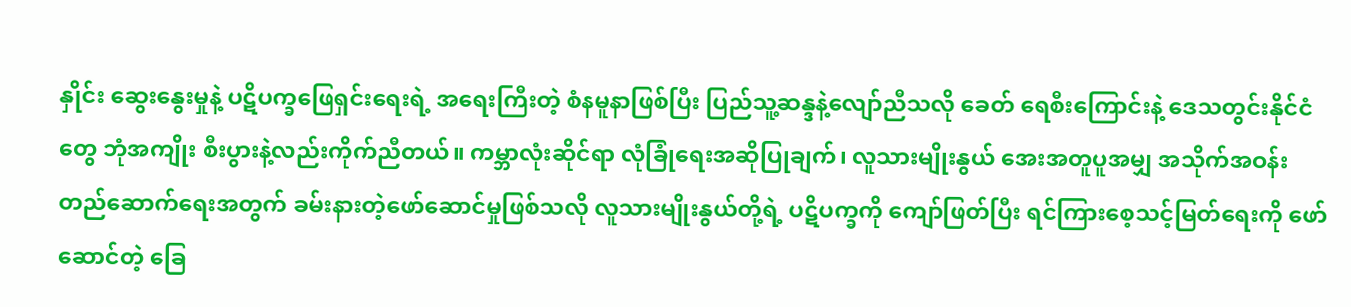နှိုင်း ဆွေးနွေးမှုနဲ့ ပဋိပက္ခဖြေရှင်းရေးရဲ့ အရေးကြီးတဲ့ စံနမူနာဖြစ်ပြီး ပြည်သူ့ဆန္ဒနဲ့လျော်ညီသလို ခေတ် ရေစီးကြောင်းနဲ့ ဒေသတွင်းနိုင်ငံတွေ ဘုံအကျိုး စီးပွားနဲ့လည်းကိုက်ညီတယ်။ ကမ္ဘာလုံးဆိုင်ရာ လုံခြုံရေးအဆိုပြုချက်၊ လူသားမျိုးနွယ် အေးအတူပူအမျှ အသိုက်အဝန်းတည်ဆောက်ရေးအတွက် ခမ်းနားတဲ့ဖော်ဆောင်မှုဖြစ်သလို လူသားမျိုးနွယ်တို့ရဲ့ ပဋိပက္ခကို ကျော်ဖြတ်ပြီး ရင်ကြားစေ့သင့်မြတ်ရေးကို ဖော်ဆောင်တဲ့ ခြေ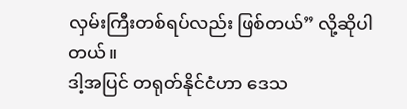လှမ်းကြီးတစ်ရပ်လည်း ဖြစ်တယ်” လို့ဆိုပါတယ်။
ဒါ့အပြင် တရုတ်နိုင်ငံဟာ ဒေသ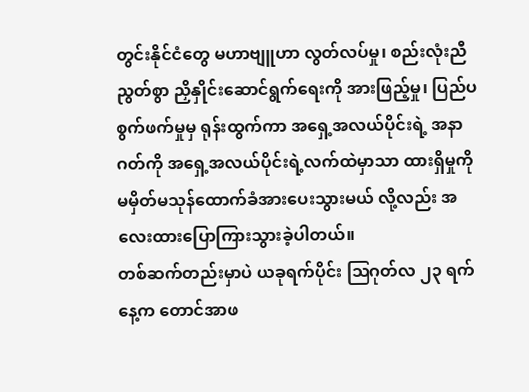တွင်းနိုင်ငံတွေ မဟာဗျူဟာ လွတ်လပ်မှု၊ စည်းလုံးညီညွတ်စွာ ညှိနှိုင်းဆောင်ရွက်ရေးကို အားဖြည့်မှု၊ ပြည်ပစွက်ဖက်မှုမှ ရုန်းထွက်ကာ အရှေ့အလယ်ပိုင်းရဲ့ အနာဂတ်ကို အရှေ့အလယ်ပိုင်းရဲ့လက်ထဲမှာသာ ထားရှိမှုကို မမှိတ်မသုန်ထောက်ခံအားပေးသွားမယ် လို့လည်း အလေးထားပြောကြားသွားခဲ့ပါတယ်။
တစ်ဆက်တည်းမှာပဲ ယခုရက်ပိုင်း ဩဂုတ်လ ၂၃ ရက်နေ့က တောင်အာဖ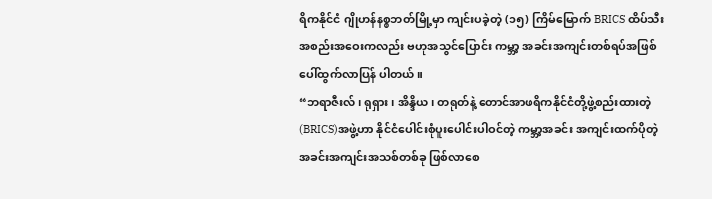ရိကနိုင်ငံ ဂျိုဟန်နစ္စဘတ်မြို့မှာ ကျင်းပခဲ့တဲ့ (၁၅) ကြိမ်မြောက် BRICS ထိပ်သီး အစည်းအဝေးကလည်း ဗဟုအသွင်ပြောင်း ကမ္ဘာ့ အခင်းအကျင်းတစ်ရပ်အဖြစ် ပေါ်ထွက်လာပြန် ပါတယ်။
“ဘရာဇီးလ်၊ ရုရှား၊ အိန္ဒိယ၊ တရုတ်နဲ့ တောင်အာဖရိကနိုင်ငံတို့ဖွဲ့စည်းထားတဲ့ (BRICS)အဖွဲ့ဟာ နိုင်ငံပေါင်းစုံပူးပေါင်းပါဝင်တဲ့ ကမ္ဘာ့အခင်း အကျင်းထက်ပိုတဲ့ အခင်းအကျင်းအသစ်တစ်ခု ဖြစ်လာစေ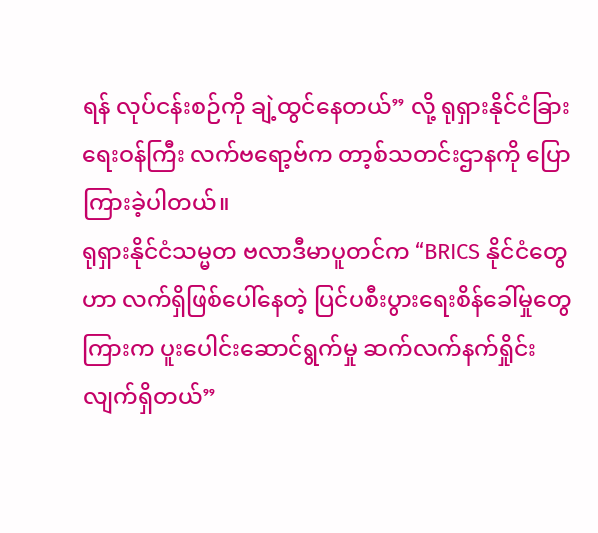ရန် လုပ်ငန်းစဉ်ကို ချဲ့ထွင်နေတယ်” လို့ ရုရှားနိုင်ငံခြားရေးဝန်ကြီး လက်ဗရော့ဗ်က တာ့စ်သတင်းဌာနကို ပြောကြားခဲ့ပါတယ်။
ရုရှားနိုင်ငံသမ္မတ ဗလာဒီမာပူတင်က “BRICS နိုင်ငံတွေဟာ လက်ရှိဖြစ်ပေါ်နေတဲ့ ပြင်ပစီးပွားရေးစိန်ခေါ်မှုတွေကြားက ပူးပေါင်းဆောင်ရွက်မှု ဆက်လက်နက်ရှိုင်းလျက်ရှိတယ်”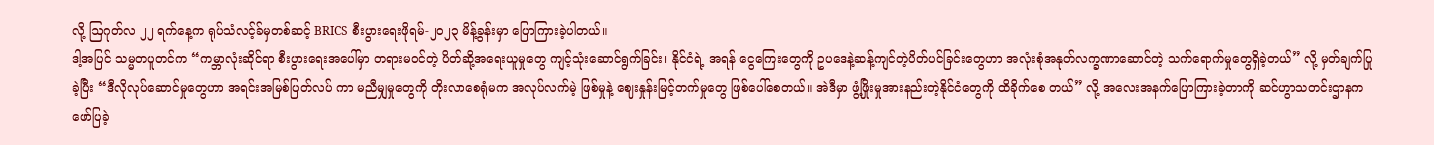လို့ ဩဂုတ်လ ၂၂ ရက်နေ့က ရုပ်သံလင့်ခ်မှတစ်ဆင့် BRICS စီးပွားရေးဖိုရမ်-၂၀၂၃ မိန့်ခွန်းမှာ ပြောကြားခဲ့ပါတယ်။
ဒါ့အပြင် သမ္မတပူတင်က “ကမ္ဘာလုံးဆိုင်ရာ စီးပွားရေးအပေါ်မှာ တရားမဝင်တဲ့ ပိတ်ဆို့အရေးယူမှုတွေ ကျင့်သုံးဆောင်ရွက်ခြင်း၊ နိုင်ငံရဲ့ အရန် ငွေကြေးတွေကို ဥပဒေနဲ့ဆန့်ကျင်တဲ့ပိတ်ပင်ခြင်းတွေဟာ အလုံးစုံအနုတ်လက္ခဏာဆောင်တဲ့ သက်ရောက်မှုတွေရှိခဲ့တယ်” လို့ မှတ်ချက်ပြုခဲ့ပြီး “ဒီလိုလုပ်ဆောင်မှုတွေဟာ အရင်းအမြစ်ပြတ်လပ် ကာ မညီမျှမှုတွေကို တိုးလာစေရုံမက အလုပ်လက်မဲ့ ဖြစ်မှုနဲ့ ဈေးနှုန်းမြင့်တက်မှုတွေ ဖြစ်ပေါ်စေတယ်။ အဲဒီမှာ ဖွံ့ဖြိုးမှုအားနည်းတဲ့နိုင်ငံတွေကို ထိခိုက်စေ တယ်” လို့ အလေးအနက်ပြောကြားခဲ့တာကို ဆင်ဟွာသတင်းဌာနက ဖော်ပြခဲ့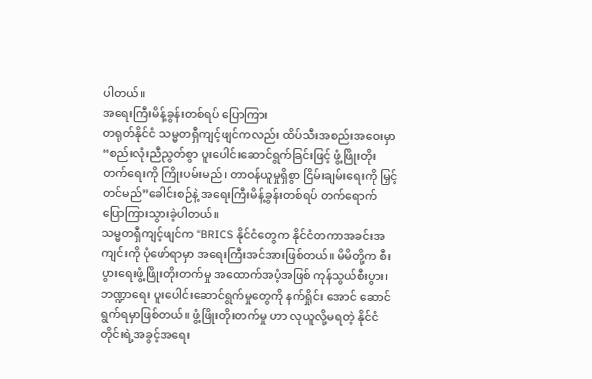ပါတယ်။
အရေးကြီးမိန့်ခွန်းတစ်ရပ် ပြောကြား
တရုတ်နိုင်ငံ သမ္မတရှီကျင့်ဖျင်ကလည်း ထိပ်သီးအစည်းအဝေးမှာ “စည်းလုံးညီညွတ်စွာ ပူးပေါင်းဆောင်ရွက်ခြင်းဖြင့် ဖွံ့ဖြိုးတိုးတက်ရေးကို ကြိုးပမ်းမည်၊ တာဝန်ယူမှုရှိစွာ ငြိမ်းချမ်းရေးကို မြှင့်တင်မည်”ခေါင်းစဉ်နဲ့ အရေးကြီးမိန့်ခွန်းတစ်ရပ် တက်ရောက်ပြောကြားသွားခဲ့ပါတယ်။
သမ္မတရှီကျင့်ဖျင်က “BRICS နိုင်ငံတွေက နိုင်ငံတကာအခင်းအကျင်းကို ပုံဖော်ရာမှာ အရေးကြီးအင်အားဖြစ်တယ်။ မိမိတို့က စီးပွားရေးဖွံ့ဖြိုးတိုးတက်မှု အထောက်အပံ့အဖြစ် ကုန်သွယ်စီးပွား၊ ဘဏ္ဍာရေး ပူးပေါင်းဆောင်ရွက်မှုတွေကို နက်ရှိုင်း အောင် ဆောင်ရွက်ရမှာဖြစ်တယ်။ ဖွံ့ဖြိုးတိုးတက်မှု ဟာ လုယူလို့မရတဲ့ နိုင်ငံတိုင်းရဲ့အခွင့်အရေး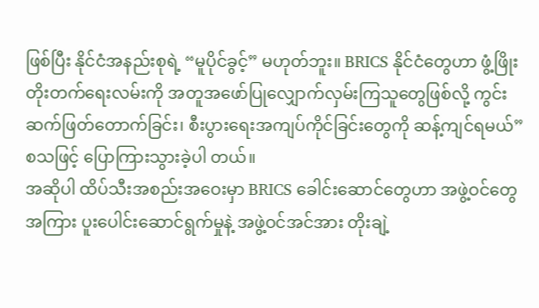ဖြစ်ပြီး နိုင်ငံအနည်းစုရဲ့ “မူပိုင်ခွင့်” မဟုတ်ဘူး။ BRICS နိုင်ငံတွေဟာ ဖွံ့ဖြိုးတိုးတက်ရေးလမ်းကို အတူအဖော်ပြုလျှောက်လှမ်းကြသူတွေဖြစ်လို့ ကွင်းဆက်ဖြတ်တောက်ခြင်း၊ စီးပွားရေးအကျပ်ကိုင်ခြင်းတွေကို ဆန့်ကျင်ရမယ်” စသဖြင့် ပြောကြားသွားခဲ့ပါ တယ်။
အဆိုပါ ထိပ်သီးအစည်းအဝေးမှာ BRICS ခေါင်းဆောင်တွေဟာ အဖွဲ့ဝင်တွေအကြား ပူးပေါင်းဆောင်ရွက်မှုနဲ့ အဖွဲ့ဝင်အင်အား တိုးချဲ့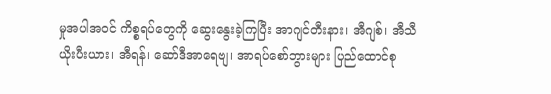မှုအပါအဝင် ကိစ္စရပ်တွေကို ဆွေးနွေးခဲ့ကြပြီး အာဂျင်တီးနား၊ အီဂျစ်၊ အီသီယိုးပီးယား၊ အီရန်၊ ဆော်ဒီအာရေဗျ၊ အာရပ်စော်ဘွားများ ပြည်ထောင်စု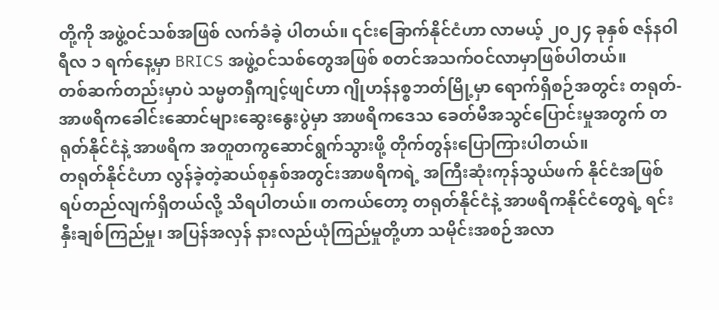တို့ကို အဖွဲ့ဝင်သစ်အဖြစ် လက်ခံခဲ့ ပါတယ်။ ၎င်းခြောက်နိုင်ငံဟာ လာမယ့် ၂၀၂၄ ခုနှစ် ဇန်နဝါရီလ ၁ ရက်နေ့မှာ BRICS အဖွဲ့ဝင်သစ်တွေအဖြစ် စတင်အသက်ဝင်လာမှာဖြစ်ပါတယ်။
တစ်ဆက်တည်းမှာပဲ သမ္မတရှီကျင့်ဖျင်ဟာ ဂျိုဟန်နစ္စဘတ်မြို့မှာ ရောက်ရှိစဉ်အတွင်း တရုတ်-အာဖရိကခေါင်းဆောင်များဆွေးနွေးပွဲမှာ အာဖရိကဒေသ ခေတ်မီအသွင်ပြောင်းမှုအတွက် တရုတ်နိုင်ငံနဲ့ အာဖရိက အတူတကွဆောင်ရွက်သွားဖို့ တိုက်တွန်းပြောကြားပါတယ်။
တရုတ်နိုင်ငံဟာ လွန်ခဲ့တဲ့ဆယ်စုနှစ်အတွင်းအာဖရိကရဲ့ အကြီးဆုံးကုန်သွယ်ဖက် နိုင်ငံအဖြစ် ရပ်တည်လျက်ရှိတယ်လို့ သိရပါတယ်။ တကယ်တော့ တရုတ်နိုင်ငံနဲ့ အာဖရိကနိုင်ငံတွေရဲ့ ရင်းနှီးချစ်ကြည်မှု၊ အပြန်အလှန် နားလည်ယုံကြည်မှုတို့ဟာ သမိုင်းအစဉ်အလာ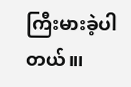ကြီးမားခဲ့ပါတယ်။၊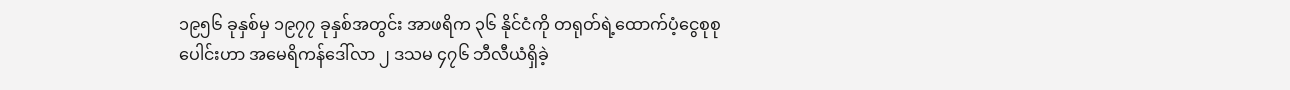၁၉၅၆ ခုနှစ်မှ ၁၉၇၇ ခုနှစ်အတွင်း အာဖရိက ၃၆ နိုင်ငံကို တရုတ်ရဲ့ထောက်ပံ့ငွေစုစုပေါင်းဟာ အမေရိကန်ဒေါ်လာ ၂ ဒသမ ၄၇၆ ဘီလီယံရှိခဲ့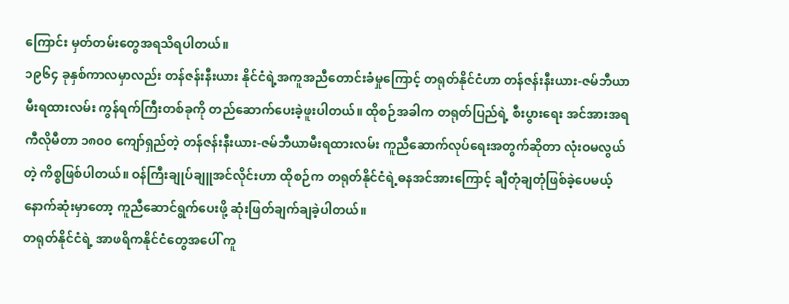ကြောင်း မှတ်တမ်းတွေအရသိရပါတယ်။
၁၉၆၄ ခုနှစ်ကာလမှာလည်း တန်ဇန်းနီးယား နိုင်ငံရဲ့အကူအညီတောင်းခံမှုကြောင့် တရုတ်နိုင်ငံဟာ တန်ဇန်းနီးယား-ဇမ်ဘီယာမီးရထားလမ်း ကွန်ရက်ကြီးတစ်ခုကို တည်ဆောက်ပေးခဲ့ဖူးပါတယ်။ ထိုစဉ်အခါက တရုတ်ပြည်ရဲ့ စီးပွားရေး အင်အားအရ ကီလိုမီတာ ၁၈၀၀ ကျော်ရှည်တဲ့ တန်ဇန်းနီးယား-ဇမ်ဘီယာမီးရထားလမ်း ကူညီဆောက်လုပ်ရေးအတွက်ဆိုတာ လုံးဝမလွယ်တဲ့ ကိစ္စဖြစ်ပါတယ်။ ဝန်ကြီးချုပ်ချူအင်လိုင်းဟာ ထိုစဉ်က တရုတ်နိုင်ငံရဲ့ဓနအင်အားကြောင့် ချီတုံချတုံဖြစ်ခဲ့ပေမယ့် နောက်ဆုံးမှာတော့ ကူညီဆောင်ရွက်ပေးဖို့ ဆုံးဖြတ်ချက်ချခဲ့ပါတယ်။
တရုတ်နိုင်ငံရဲ့ အာဖရိကနိုင်ငံတွေအပေါ် ကူ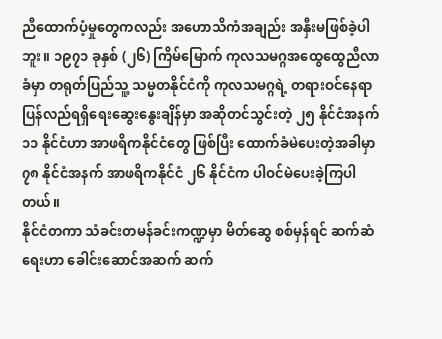ညီထောက်ပံ့မှုတွေကလည်း အဟောသိကံအချည်း အနှီးမဖြစ်ခဲ့ပါဘူး။ ၁၉၇၁ ခုနှစ် (၂၆) ကြိမ်မြောက် ကုလသမဂ္ဂအထွေထွေညီလာခံမှာ တရုတ်ပြည်သူ့ သမ္မတနိုင်ငံကို ကုလသမဂ္ဂရဲ့ တရားဝင်နေရာ ပြန်လည်ရရှိရေးဆွေးနွေးချိန်မှာ အဆိုတင်သွင်းတဲ့ ၂၅ နိုင်ငံအနက် ၁၁ နိုင်ငံဟာ အာဖရိကနိုင်ငံတွေ ဖြစ်ပြီး ထောက်ခံမဲပေးတဲ့အခါမှာ ၇၈ နိုင်ငံအနက် အာဖရိကနိုင်ငံ ၂၆ နိုင်ငံက ပါဝင်မဲပေးခဲ့ကြပါတယ်။
နိုင်ငံတကာ သံခင်းတမန်ခင်းကဏ္ဍမှာ မိတ်ဆွေ စစ်မှန်ရင် ဆက်ဆံရေးဟာ ခေါင်းဆောင်အဆက် ဆက်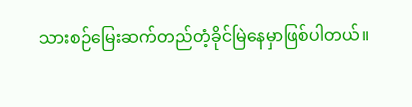သားစဉ်မြေးဆက်တည်တံ့ခိုင်မြဲနေမှာဖြစ်ပါတယ်။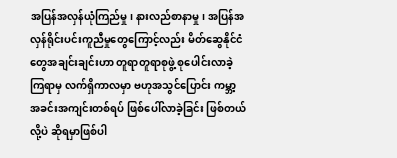အပြန်အလှန်ယုံကြည်မှု၊ နားလည်စာနာမှု၊ အပြန်အလှန်ရိုင်းပင်းကူညီမှုတွေကြောင့်လည်း မိတ်ဆွေနိုင်ငံတွေအချင်းချင်းဟာ တူရာတူရာစုဖွဲ့ စုပေါင်းလာခဲ့ကြရာမှ လက်ရှိကာလမှာ ဗဟုအသွင်ပြောင်း ကမ္ဘာ့အခင်းအကျင်းတစ်ရပ် ဖြစ်ပေါ်လာခဲ့ခြင်း ဖြစ်တယ်လို့ပဲ ဆိုရမှာဖြစ်ပါ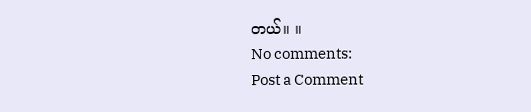တယ်။ ။
No comments:
Post a Comment